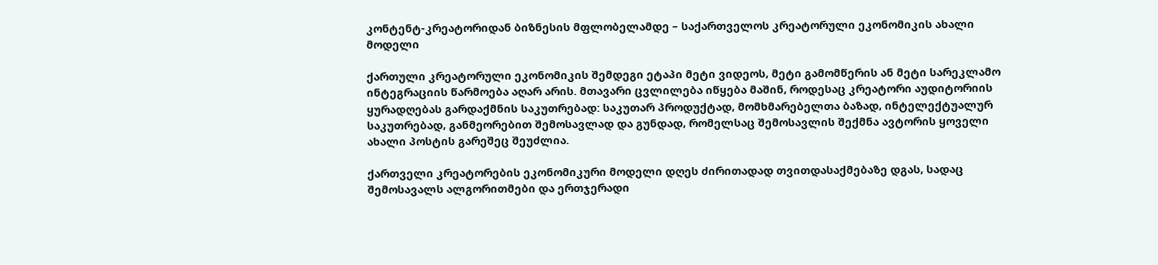კონტენტ-კრეატორიდან ბიზნესის მფლობელამდე – საქართველოს კრეატორული ეკონომიკის ახალი მოდელი

ქართული კრეატორული ეკონომიკის შემდეგი ეტაპი მეტი ვიდეოს, მეტი გამომწერის ან მეტი სარეკლამო ინტეგრაციის წარმოება აღარ არის. მთავარი ცვლილება იწყება მაშინ, როდესაც კრეატორი აუდიტორიის ყურადღებას გარდაქმნის საკუთრებად: საკუთარ პროდუქტად, მომხმარებელთა ბაზად, ინტელექტუალურ საკუთრებად, განმეორებით შემოსავლად და გუნდად, რომელსაც შემოსავლის შექმნა ავტორის ყოველი ახალი პოსტის გარეშეც შეუძლია.

ქართველი კრეატორების ეკონომიკური მოდელი დღეს ძირითადად თვითდასაქმებაზე დგას, სადაც შემოსავალს ალგორითმები და ერთჯერადი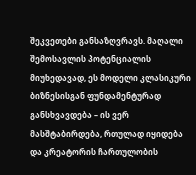შეკვეთები განსაზღვრავს. მაღალი შემოსავლის პოტენციალის მიუხედავად, ეს მოდელი კლასიკური ბიზნესისგან ფუნდამენტურად განსხვავდება – ის ვერ მასშტაბირდება, რთულად იყიდება და კრეატორის ჩართულობის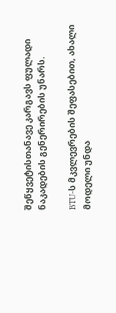შეწყვეტისთანავე კარგავს ფულადი ნაკადების გენერირების უნარს.

BTU-ს მკვლევრების შეფასებით, ახალი მოდელი უნდა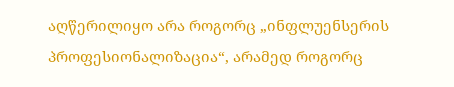აღწერილიყო არა როგორც „ინფლუენსერის პროფესიონალიზაცია“, არამედ როგორც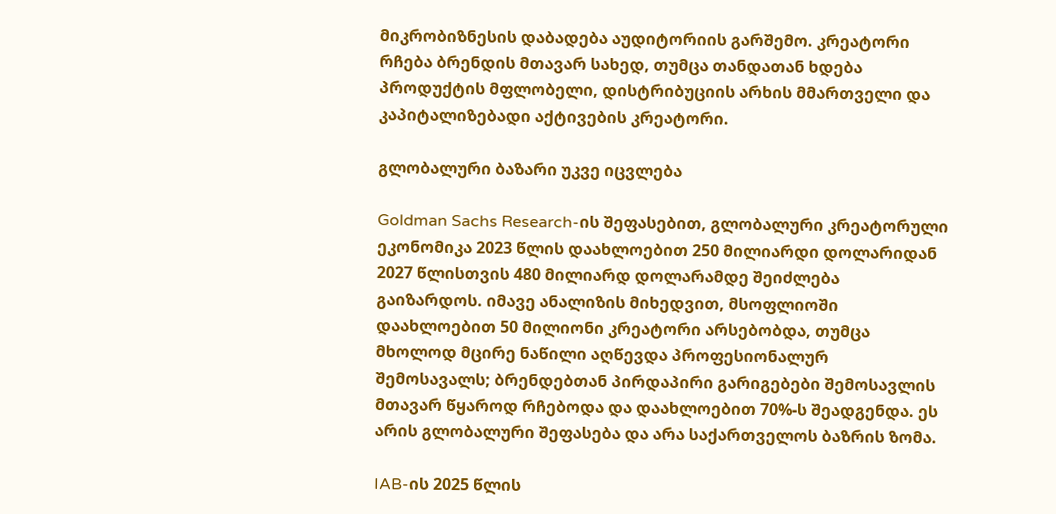მიკრობიზნესის დაბადება აუდიტორიის გარშემო. კრეატორი რჩება ბრენდის მთავარ სახედ, თუმცა თანდათან ხდება პროდუქტის მფლობელი, დისტრიბუციის არხის მმართველი და კაპიტალიზებადი აქტივების კრეატორი.

გლობალური ბაზარი უკვე იცვლება

Goldman Sachs Research-ის შეფასებით, გლობალური კრეატორული ეკონომიკა 2023 წლის დაახლოებით 250 მილიარდი დოლარიდან 2027 წლისთვის 480 მილიარდ დოლარამდე შეიძლება გაიზარდოს. იმავე ანალიზის მიხედვით, მსოფლიოში დაახლოებით 50 მილიონი კრეატორი არსებობდა, თუმცა მხოლოდ მცირე ნაწილი აღწევდა პროფესიონალურ შემოსავალს; ბრენდებთან პირდაპირი გარიგებები შემოსავლის მთავარ წყაროდ რჩებოდა და დაახლოებით 70%-ს შეადგენდა. ეს არის გლობალური შეფასება და არა საქართველოს ბაზრის ზომა.

IAB-ის 2025 წლის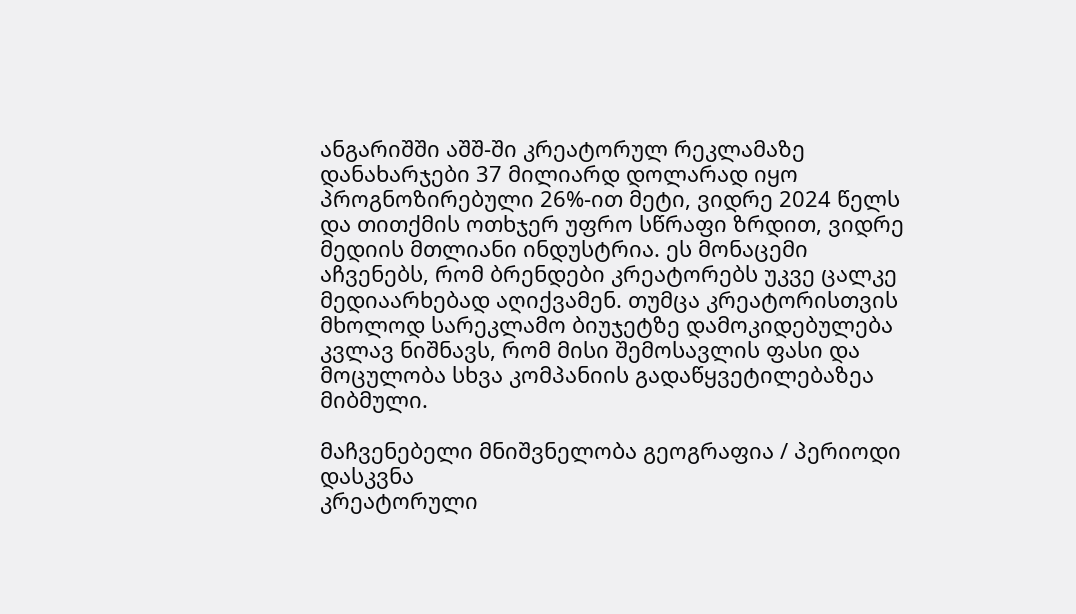ანგარიშში აშშ-ში კრეატორულ რეკლამაზე დანახარჯები 37 მილიარდ დოლარად იყო პროგნოზირებული 26%-ით მეტი, ვიდრე 2024 წელს და თითქმის ოთხჯერ უფრო სწრაფი ზრდით, ვიდრე მედიის მთლიანი ინდუსტრია. ეს მონაცემი აჩვენებს, რომ ბრენდები კრეატორებს უკვე ცალკე მედიაარხებად აღიქვამენ. თუმცა კრეატორისთვის მხოლოდ სარეკლამო ბიუჯეტზე დამოკიდებულება კვლავ ნიშნავს, რომ მისი შემოსავლის ფასი და მოცულობა სხვა კომპანიის გადაწყვეტილებაზეა მიბმული.

მაჩვენებელი მნიშვნელობა გეოგრაფია / პერიოდი დასკვნა
კრეატორული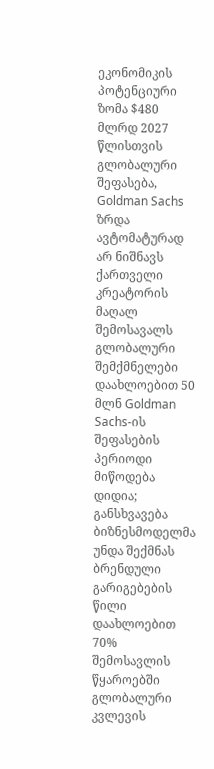ეკონომიკის პოტენციური ზომა $480 მლრდ 2027 წლისთვის გლობალური შეფასება, Goldman Sachs ზრდა ავტომატურად არ ნიშნავს ქართველი კრეატორის მაღალ შემოსავალს
გლობალური შემქმნელები დაახლოებით 50 მლნ Goldman Sachs-ის შეფასების პერიოდი მიწოდება დიდია; განსხვავება ბიზნესმოდელმა უნდა შექმნას
ბრენდული გარიგებების წილი დაახლოებით 70% შემოსავლის წყაროებში გლობალური კვლევის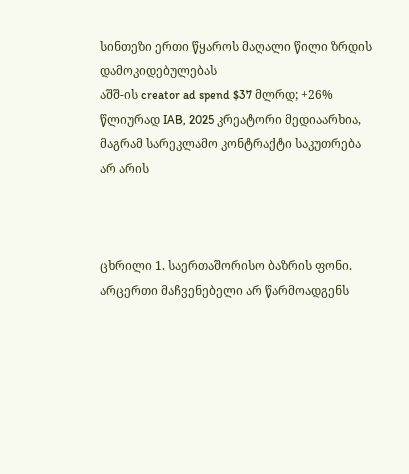სინთეზი ერთი წყაროს მაღალი წილი ზრდის დამოკიდებულებას
აშშ-ის creator ad spend $37 მლრდ; +26% წლიურად IAB, 2025 კრეატორი მედიაარხია, მაგრამ სარეკლამო კონტრაქტი საკუთრება არ არის



ცხრილი 1. საერთაშორისო ბაზრის ფონი. არცერთი მაჩვენებელი არ წარმოადგენს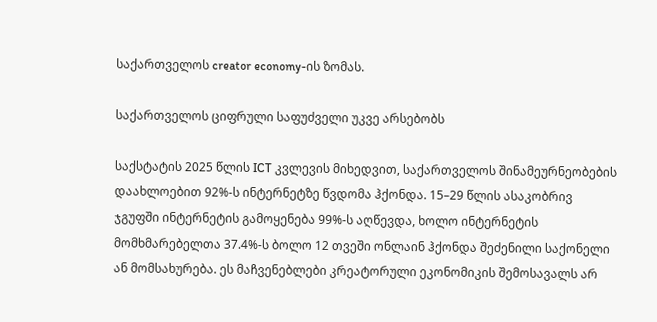საქართველოს creator economy-ის ზომას.

საქართველოს ციფრული საფუძველი უკვე არსებობს

საქსტატის 2025 წლის ICT კვლევის მიხედვით, საქართველოს შინამეურნეობების დაახლოებით 92%-ს ინტერნეტზე წვდომა ჰქონდა. 15–29 წლის ასაკობრივ ჯგუფში ინტერნეტის გამოყენება 99%-ს აღწევდა, ხოლო ინტერნეტის მომხმარებელთა 37.4%-ს ბოლო 12 თვეში ონლაინ ჰქონდა შეძენილი საქონელი ან მომსახურება. ეს მაჩვენებლები კრეატორული ეკონომიკის შემოსავალს არ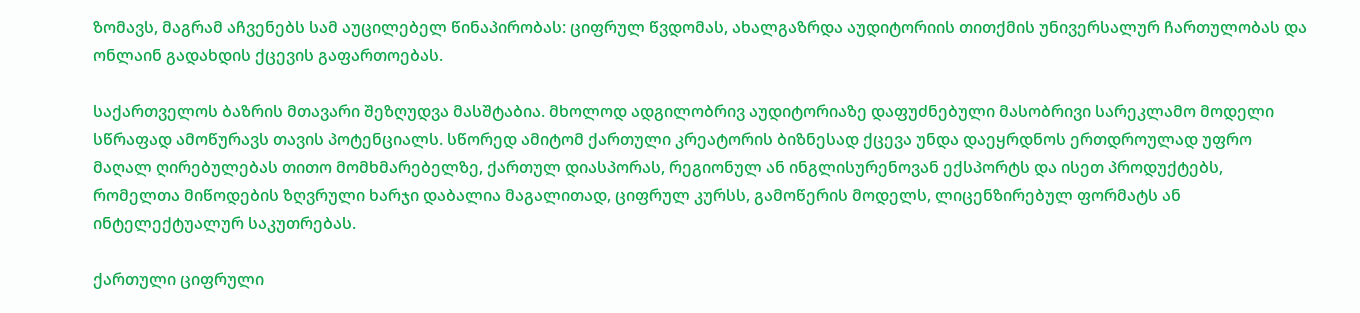ზომავს, მაგრამ აჩვენებს სამ აუცილებელ წინაპირობას: ციფრულ წვდომას, ახალგაზრდა აუდიტორიის თითქმის უნივერსალურ ჩართულობას და ონლაინ გადახდის ქცევის გაფართოებას.

საქართველოს ბაზრის მთავარი შეზღუდვა მასშტაბია. მხოლოდ ადგილობრივ აუდიტორიაზე დაფუძნებული მასობრივი სარეკლამო მოდელი სწრაფად ამოწურავს თავის პოტენციალს. სწორედ ამიტომ ქართული კრეატორის ბიზნესად ქცევა უნდა დაეყრდნოს ერთდროულად უფრო მაღალ ღირებულებას თითო მომხმარებელზე, ქართულ დიასპორას, რეგიონულ ან ინგლისურენოვან ექსპორტს და ისეთ პროდუქტებს, რომელთა მიწოდების ზღვრული ხარჯი დაბალია მაგალითად, ციფრულ კურსს, გამოწერის მოდელს, ლიცენზირებულ ფორმატს ან ინტელექტუალურ საკუთრებას.

ქართული ციფრული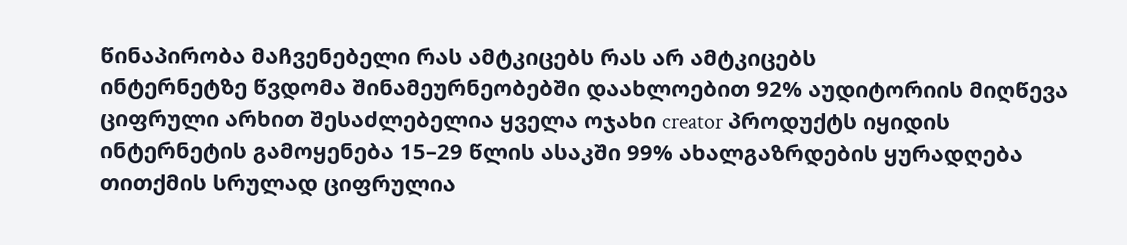წინაპირობა მაჩვენებელი რას ამტკიცებს რას არ ამტკიცებს
ინტერნეტზე წვდომა შინამეურნეობებში დაახლოებით 92% აუდიტორიის მიღწევა ციფრული არხით შესაძლებელია ყველა ოჯახი creator პროდუქტს იყიდის
ინტერნეტის გამოყენება 15–29 წლის ასაკში 99% ახალგაზრდების ყურადღება თითქმის სრულად ციფრულია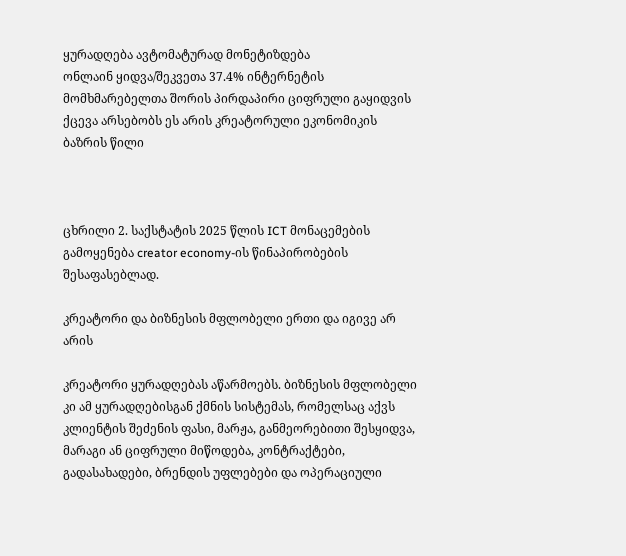ყურადღება ავტომატურად მონეტიზდება
ონლაინ ყიდვა/შეკვეთა 37.4% ინტერნეტის მომხმარებელთა შორის პირდაპირი ციფრული გაყიდვის ქცევა არსებობს ეს არის კრეატორული ეკონომიკის ბაზრის წილი



ცხრილი 2. საქსტატის 2025 წლის ICT მონაცემების გამოყენება creator economy-ის წინაპირობების შესაფასებლად.

კრეატორი და ბიზნესის მფლობელი ერთი და იგივე არ არის

კრეატორი ყურადღებას აწარმოებს. ბიზნესის მფლობელი კი ამ ყურადღებისგან ქმნის სისტემას, რომელსაც აქვს კლიენტის შეძენის ფასი, მარჟა, განმეორებითი შესყიდვა, მარაგი ან ციფრული მიწოდება, კონტრაქტები, გადასახადები, ბრენდის უფლებები და ოპერაციული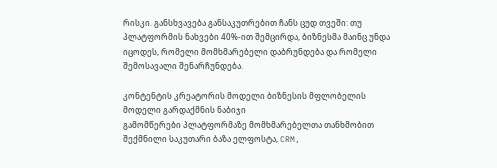რისკი. განსხვავება განსაკუთრებით ჩანს ცუდ თვეში: თუ პლატფორმის ნახვები 40%-ით შემცირდა, ბიზნესმა მაინც უნდა იცოდეს, რომელი მომხმარებელი დაბრუნდება და რომელი შემოსავალი შენარჩუნდება.

კონტენტის კრეატორის მოდელი ბიზნესის მფლობელის მოდელი გარდაქმნის ნაბიჯი
გამომწერები პლატფორმაზე მომხმარებელთა თანხმობით შექმნილი საკუთარი ბაზა ელფოსტა, CRM,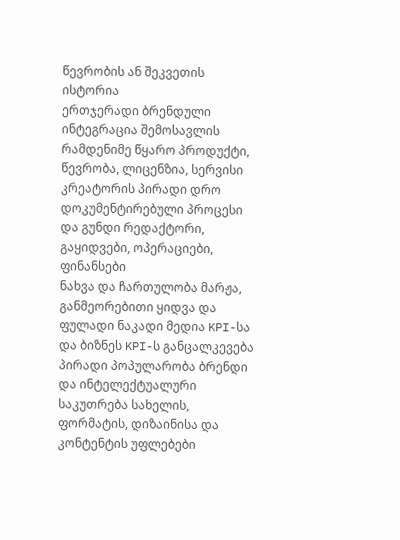წევრობის ან შეკვეთის ისტორია
ერთჯერადი ბრენდული ინტეგრაცია შემოსავლის რამდენიმე წყარო პროდუქტი, წევრობა, ლიცენზია, სერვისი
კრეატორის პირადი დრო დოკუმენტირებული პროცესი და გუნდი რედაქტორი, გაყიდვები, ოპერაციები, ფინანსები
ნახვა და ჩართულობა მარჟა, განმეორებითი ყიდვა და ფულადი ნაკადი მედია KPI-სა და ბიზნეს KPI-ს განცალკევება
პირადი პოპულარობა ბრენდი და ინტელექტუალური საკუთრება სახელის, ფორმატის, დიზაინისა და კონტენტის უფლებები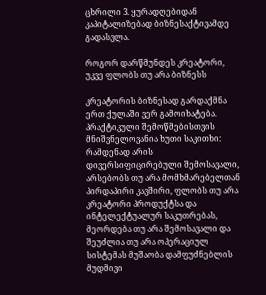ცხრილი 3. ყურადღებიდან კაპიტალიზებად ბიზნესაქტივამდე გადასვლა.

როგორ დარწმუნდეს კრეატორი, უკვე ფლობს თუ არა ბიზნესს

კრეატორის ბიზნესად გარდაქმნა ერთ ქულაში ვერ გამოიხატება. პრაქტიკული შემოწმებისთვის მნიშვნელოვანია ხუთი საკითხი: რამდენად არის დივერსიფიცირებული შემოსავალი, არსებობს თუ არა მომხმარებელთან პირდაპირი კავშირი, ფლობს თუ არა კრეატორი პროდუქტსა და ინტელექტუალურ საკუთრებას, მეორდება თუ არა შემოსავალი და შეუძლია თუ არა ოპერაციულ სისტემას მუშაობა დამფუძნებლის მუდმივი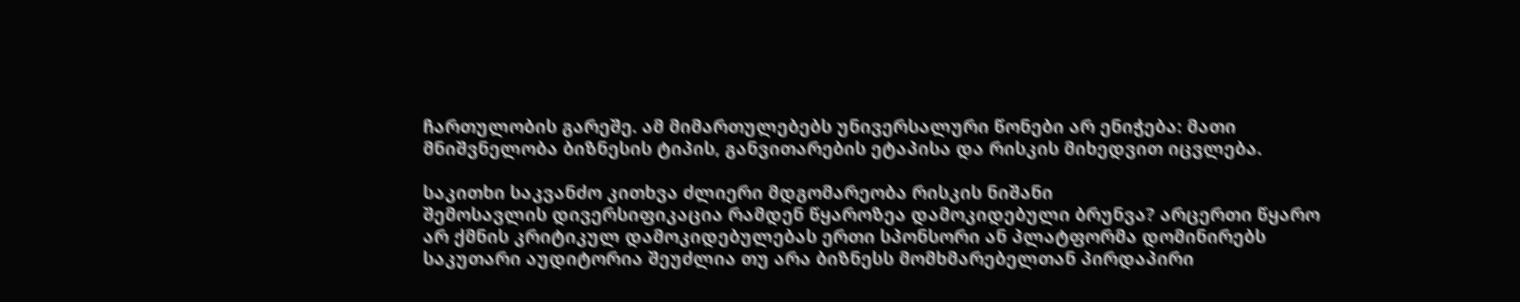ჩართულობის გარეშე. ამ მიმართულებებს უნივერსალური წონები არ ენიჭება: მათი მნიშვნელობა ბიზნესის ტიპის, განვითარების ეტაპისა და რისკის მიხედვით იცვლება.

საკითხი საკვანძო კითხვა ძლიერი მდგომარეობა რისკის ნიშანი
შემოსავლის დივერსიფიკაცია რამდენ წყაროზეა დამოკიდებული ბრუნვა? არცერთი წყარო არ ქმნის კრიტიკულ დამოკიდებულებას ერთი სპონსორი ან პლატფორმა დომინირებს
საკუთარი აუდიტორია შეუძლია თუ არა ბიზნესს მომხმარებელთან პირდაპირი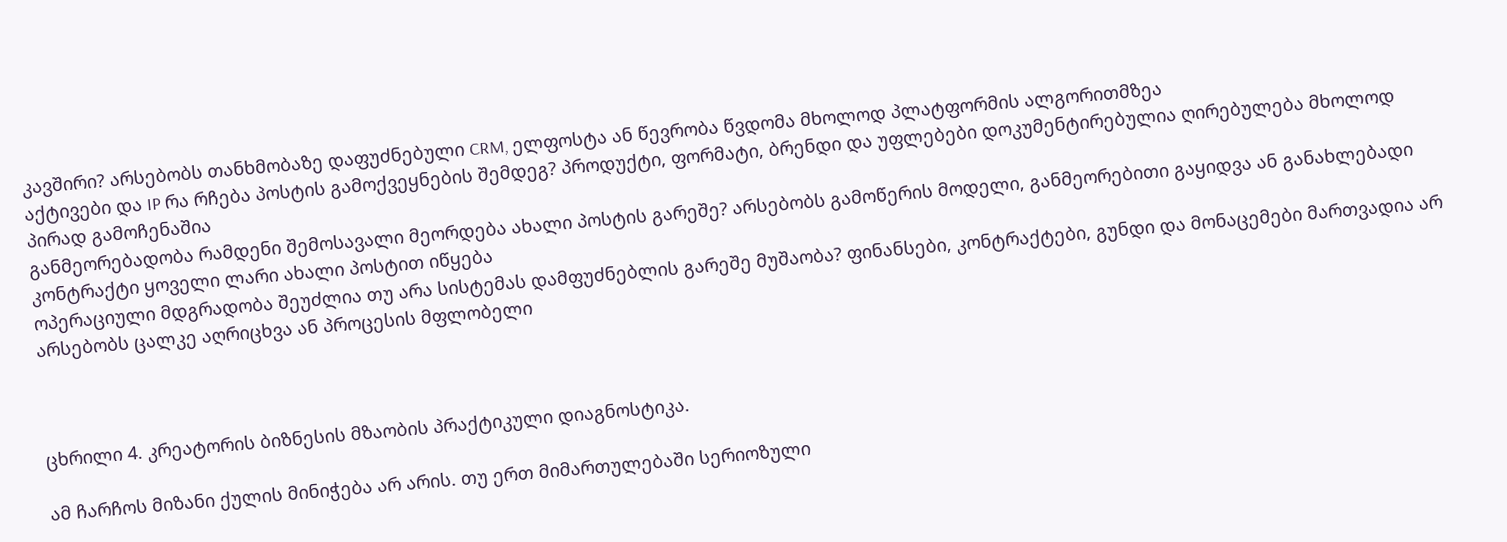კავშირი? არსებობს თანხმობაზე დაფუძნებული CRM, ელფოსტა ან წევრობა წვდომა მხოლოდ პლატფორმის ალგორითმზეა
აქტივები და IP რა რჩება პოსტის გამოქვეყნების შემდეგ? პროდუქტი, ფორმატი, ბრენდი და უფლებები დოკუმენტირებულია ღირებულება მხოლოდ პირად გამოჩენაშია
განმეორებადობა რამდენი შემოსავალი მეორდება ახალი პოსტის გარეშე? არსებობს გამოწერის მოდელი, განმეორებითი გაყიდვა ან განახლებადი კონტრაქტი ყოველი ლარი ახალი პოსტით იწყება
ოპერაციული მდგრადობა შეუძლია თუ არა სისტემას დამფუძნებლის გარეშე მუშაობა? ფინანსები, კონტრაქტები, გუნდი და მონაცემები მართვადია არ არსებობს ცალკე აღრიცხვა ან პროცესის მფლობელი



ცხრილი 4. კრეატორის ბიზნესის მზაობის პრაქტიკული დიაგნოსტიკა.

ამ ჩარჩოს მიზანი ქულის მინიჭება არ არის. თუ ერთ მიმართულებაში სერიოზული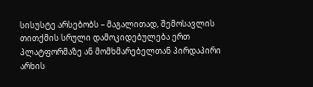სისუსტე არსებობს – მაგალითად, შემოსავლის თითქმის სრული დამოკიდებულება ერთ პლატფორმაზე ან მომხმარებელთან პირდაპირი არხის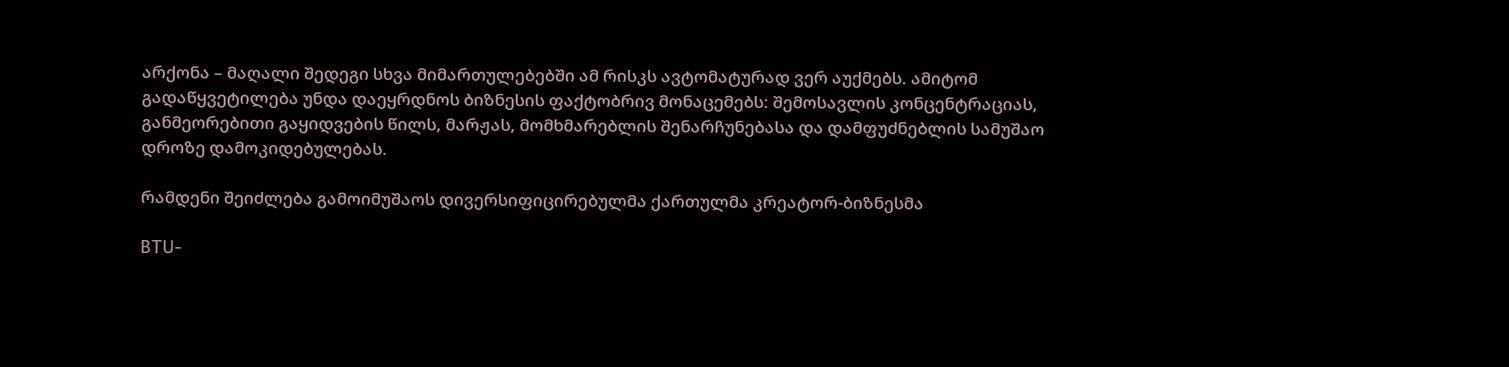არქონა – მაღალი შედეგი სხვა მიმართულებებში ამ რისკს ავტომატურად ვერ აუქმებს. ამიტომ გადაწყვეტილება უნდა დაეყრდნოს ბიზნესის ფაქტობრივ მონაცემებს: შემოსავლის კონცენტრაციას, განმეორებითი გაყიდვების წილს, მარჟას, მომხმარებლის შენარჩუნებასა და დამფუძნებლის სამუშაო დროზე დამოკიდებულებას.

რამდენი შეიძლება გამოიმუშაოს დივერსიფიცირებულმა ქართულმა კრეატორ-ბიზნესმა

BTU-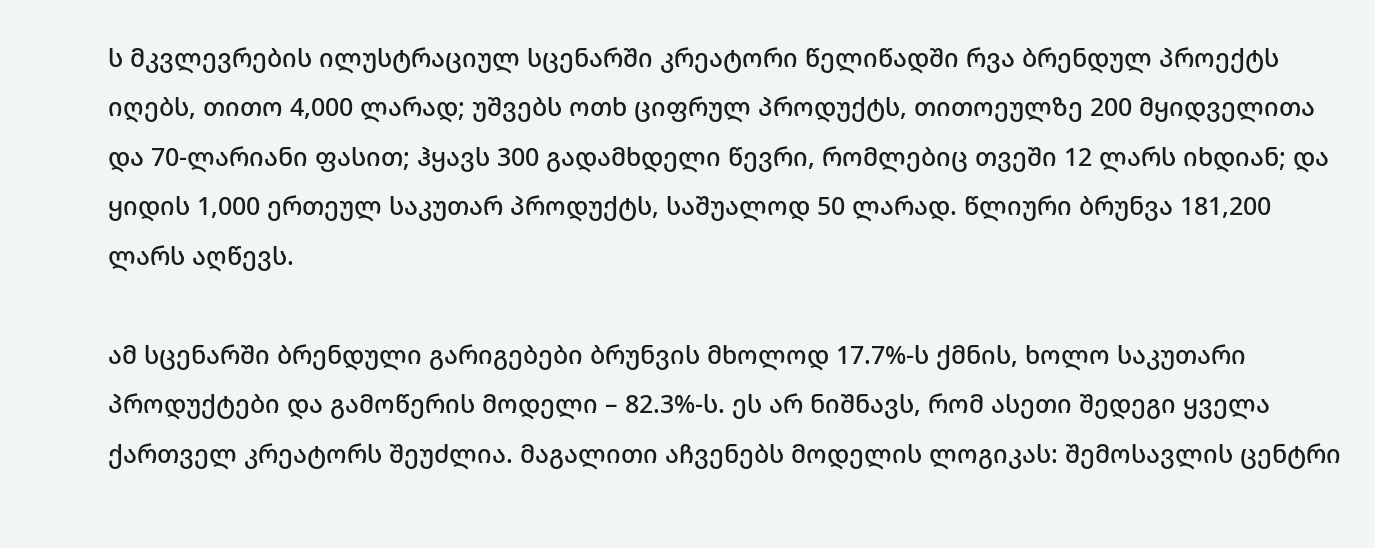ს მკვლევრების ილუსტრაციულ სცენარში კრეატორი წელიწადში რვა ბრენდულ პროექტს იღებს, თითო 4,000 ლარად; უშვებს ოთხ ციფრულ პროდუქტს, თითოეულზე 200 მყიდველითა და 70-ლარიანი ფასით; ჰყავს 300 გადამხდელი წევრი, რომლებიც თვეში 12 ლარს იხდიან; და ყიდის 1,000 ერთეულ საკუთარ პროდუქტს, საშუალოდ 50 ლარად. წლიური ბრუნვა 181,200 ლარს აღწევს.

ამ სცენარში ბრენდული გარიგებები ბრუნვის მხოლოდ 17.7%-ს ქმნის, ხოლო საკუთარი პროდუქტები და გამოწერის მოდელი – 82.3%-ს. ეს არ ნიშნავს, რომ ასეთი შედეგი ყველა ქართველ კრეატორს შეუძლია. მაგალითი აჩვენებს მოდელის ლოგიკას: შემოსავლის ცენტრი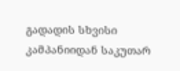გადადის სხვისი კამპანიიდან საკუთარ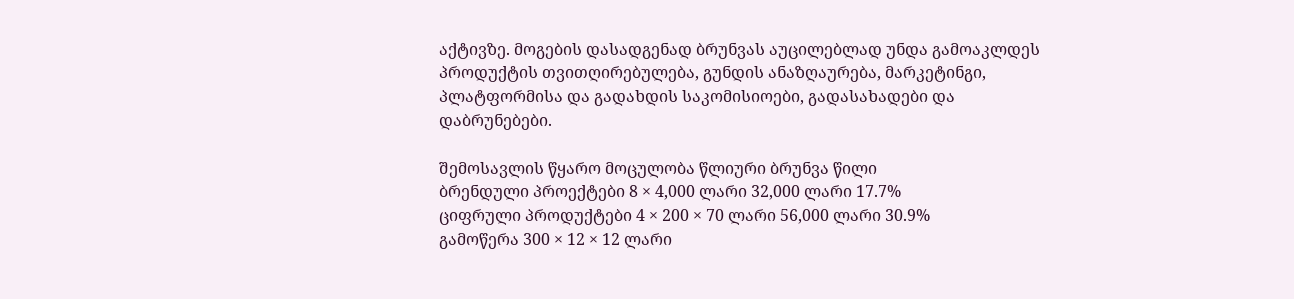აქტივზე. მოგების დასადგენად ბრუნვას აუცილებლად უნდა გამოაკლდეს პროდუქტის თვითღირებულება, გუნდის ანაზღაურება, მარკეტინგი, პლატფორმისა და გადახდის საკომისიოები, გადასახადები და დაბრუნებები.

შემოსავლის წყარო მოცულობა წლიური ბრუნვა წილი
ბრენდული პროექტები 8 × 4,000 ლარი 32,000 ლარი 17.7%
ციფრული პროდუქტები 4 × 200 × 70 ლარი 56,000 ლარი 30.9%
გამოწერა 300 × 12 × 12 ლარი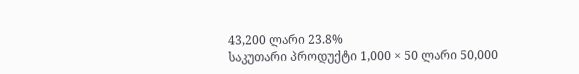43,200 ლარი 23.8%
საკუთარი პროდუქტი 1,000 × 50 ლარი 50,000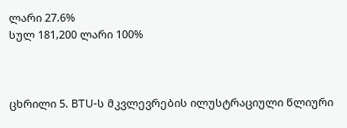ლარი 27.6%
სულ 181,200 ლარი 100%



ცხრილი 5. BTU-ს მკვლევრების ილუსტრაციული წლიური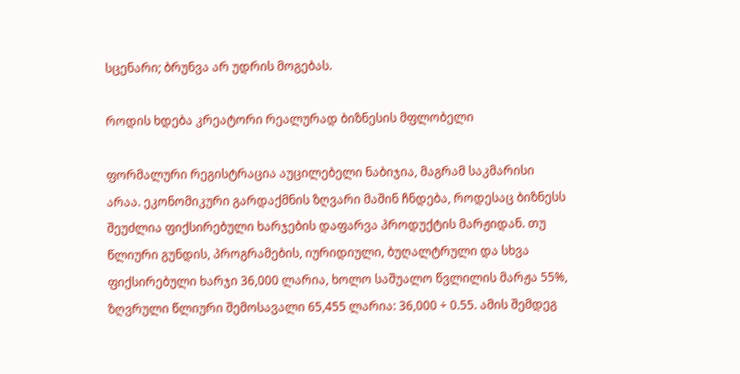სცენარი; ბრუნვა არ უდრის მოგებას.

როდის ხდება კრეატორი რეალურად ბიზნესის მფლობელი

ფორმალური რეგისტრაცია აუცილებელი ნაბიჯია, მაგრამ საკმარისი არაა. ეკონომიკური გარდაქმნის ზღვარი მაშინ ჩნდება, როდესაც ბიზნესს შეუძლია ფიქსირებული ხარჯების დაფარვა პროდუქტის მარჟიდან. თუ წლიური გუნდის, პროგრამების, იურიდიული, ბუღალტრული და სხვა ფიქსირებული ხარჯი 36,000 ლარია, ხოლო საშუალო წვლილის მარჟა 55%, ზღვრული წლიური შემოსავალი 65,455 ლარია: 36,000 ÷ 0.55. ამის შემდეგ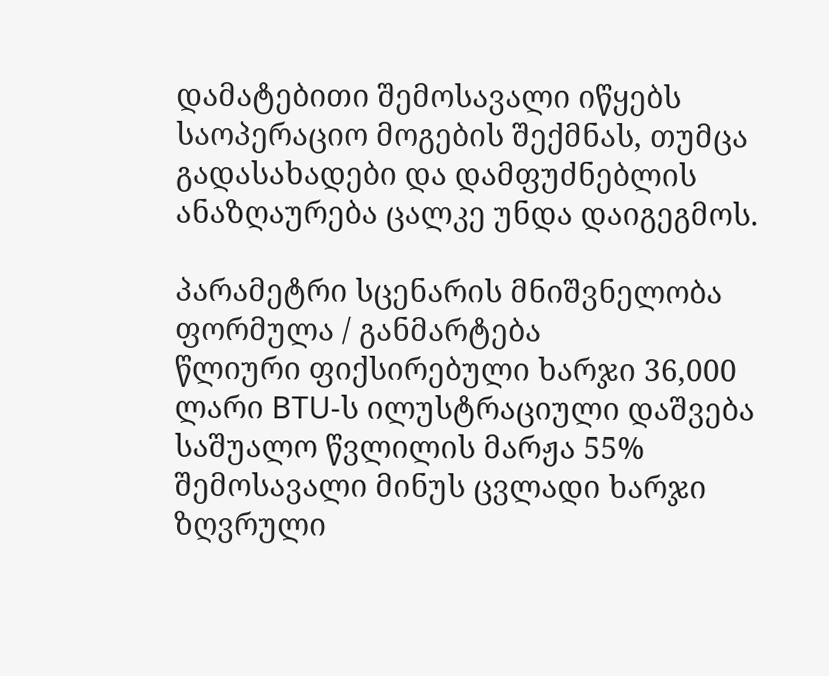დამატებითი შემოსავალი იწყებს საოპერაციო მოგების შექმნას, თუმცა გადასახადები და დამფუძნებლის ანაზღაურება ცალკე უნდა დაიგეგმოს.

პარამეტრი სცენარის მნიშვნელობა ფორმულა / განმარტება
წლიური ფიქსირებული ხარჯი 36,000 ლარი BTU-ს ილუსტრაციული დაშვება
საშუალო წვლილის მარჟა 55% შემოსავალი მინუს ცვლადი ხარჯი
ზღვრული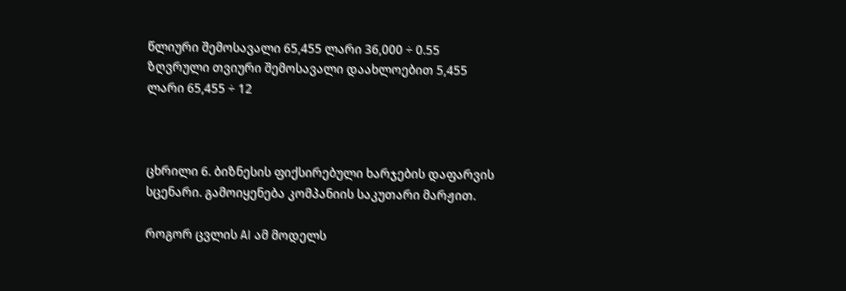წლიური შემოსავალი 65,455 ლარი 36,000 ÷ 0.55
ზღვრული თვიური შემოსავალი დაახლოებით 5,455 ლარი 65,455 ÷ 12



ცხრილი 6. ბიზნესის ფიქსირებული ხარჯების დაფარვის სცენარი. გამოიყენება კომპანიის საკუთარი მარჟით.

როგორ ცვლის AI ამ მოდელს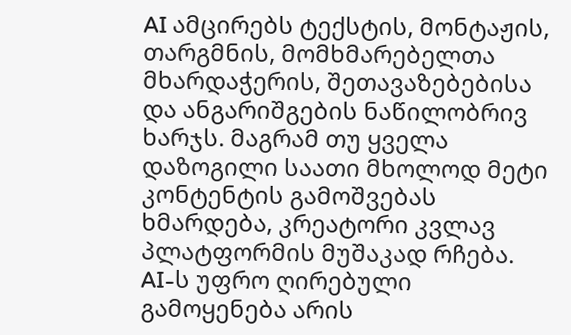AI ამცირებს ტექსტის, მონტაჟის, თარგმნის, მომხმარებელთა მხარდაჭერის, შეთავაზებებისა და ანგარიშგების ნაწილობრივ ხარჯს. მაგრამ თუ ყველა დაზოგილი საათი მხოლოდ მეტი კონტენტის გამოშვებას ხმარდება, კრეატორი კვლავ პლატფორმის მუშაკად რჩება. AI-ს უფრო ღირებული გამოყენება არის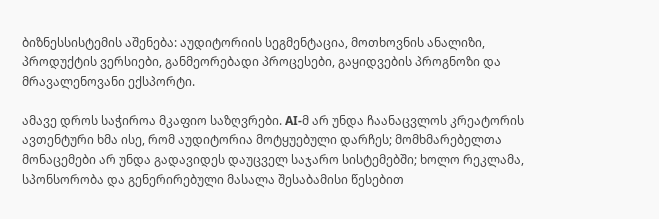ბიზნესსისტემის აშენება: აუდიტორიის სეგმენტაცია, მოთხოვნის ანალიზი, პროდუქტის ვერსიები, განმეორებადი პროცესები, გაყიდვების პროგნოზი და მრავალენოვანი ექსპორტი.

ამავე დროს საჭიროა მკაფიო საზღვრები. AI-მ არ უნდა ჩაანაცვლოს კრეატორის ავთენტური ხმა ისე, რომ აუდიტორია მოტყუებული დარჩეს; მომხმარებელთა მონაცემები არ უნდა გადავიდეს დაუცველ საჯარო სისტემებში; ხოლო რეკლამა, სპონსორობა და გენერირებული მასალა შესაბამისი წესებით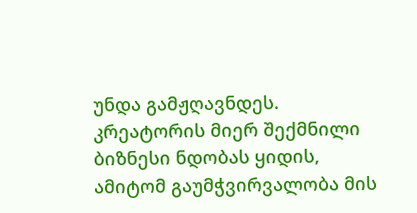უნდა გამჟღავნდეს. კრეატორის მიერ შექმნილი ბიზნესი ნდობას ყიდის, ამიტომ გაუმჭვირვალობა მის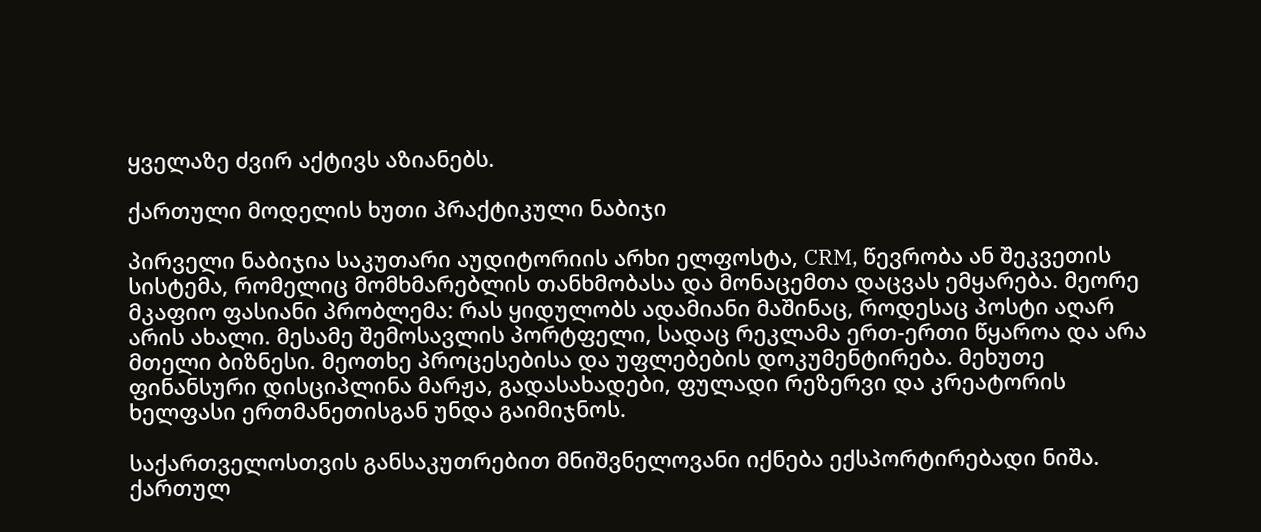ყველაზე ძვირ აქტივს აზიანებს.

ქართული მოდელის ხუთი პრაქტიკული ნაბიჯი

პირველი ნაბიჯია საკუთარი აუდიტორიის არხი ელფოსტა, CRM, წევრობა ან შეკვეთის სისტემა, რომელიც მომხმარებლის თანხმობასა და მონაცემთა დაცვას ემყარება. მეორე მკაფიო ფასიანი პრობლემა: რას ყიდულობს ადამიანი მაშინაც, როდესაც პოსტი აღარ არის ახალი. მესამე შემოსავლის პორტფელი, სადაც რეკლამა ერთ-ერთი წყაროა და არა მთელი ბიზნესი. მეოთხე პროცესებისა და უფლებების დოკუმენტირება. მეხუთე ფინანსური დისციპლინა მარჟა, გადასახადები, ფულადი რეზერვი და კრეატორის ხელფასი ერთმანეთისგან უნდა გაიმიჯნოს.

საქართველოსთვის განსაკუთრებით მნიშვნელოვანი იქნება ექსპორტირებადი ნიშა. ქართულ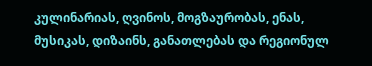კულინარიას, ღვინოს, მოგზაურობას, ენას, მუსიკას, დიზაინს, განათლებას და რეგიონულ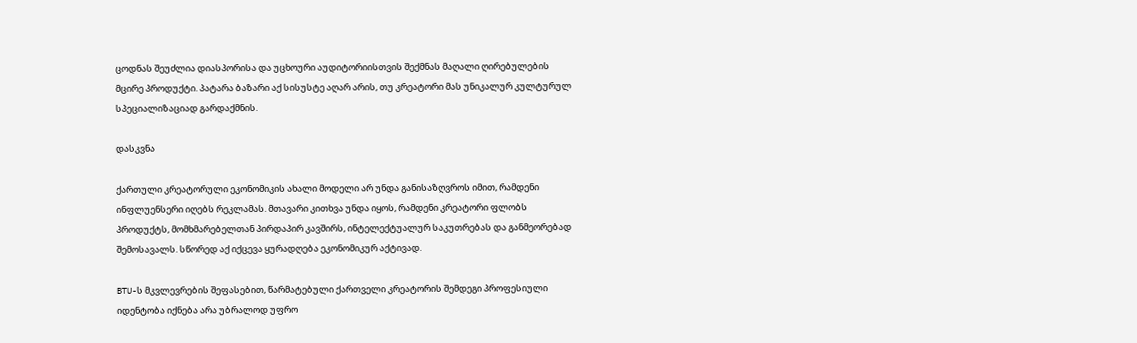ცოდნას შეუძლია დიასპორისა და უცხოური აუდიტორიისთვის შექმნას მაღალი ღირებულების მცირე პროდუქტი. პატარა ბაზარი აქ სისუსტე აღარ არის, თუ კრეატორი მას უნიკალურ კულტურულ სპეციალიზაციად გარდაქმნის.

დასკვნა

ქართული კრეატორული ეკონომიკის ახალი მოდელი არ უნდა განისაზღვროს იმით, რამდენი ინფლუენსერი იღებს რეკლამას. მთავარი კითხვა უნდა იყოს, რამდენი კრეატორი ფლობს პროდუქტს, მომხმარებელთან პირდაპირ კავშირს, ინტელექტუალურ საკუთრებას და განმეორებად შემოსავალს. სწორედ აქ იქცევა ყურადღება ეკონომიკურ აქტივად.

BTU-ს მკვლევრების შეფასებით, წარმატებული ქართველი კრეატორის შემდეგი პროფესიული იდენტობა იქნება არა უბრალოდ უფრო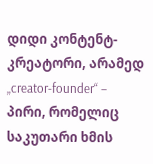დიდი კონტენტ-კრეატორი, არამედ „creator-founder“ – პირი, რომელიც საკუთარი ხმის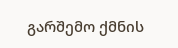გარშემო ქმნის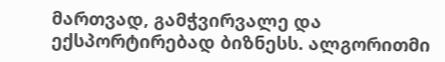მართვად, გამჭვირვალე და ექსპორტირებად ბიზნესს. ალგორითმი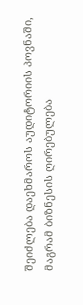შეიძლება დაეხმაროს აუდიტორიის პოვნაში, მაგრამ ბიზნესის ღირებულება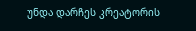უნდა დარჩეს კრეატორის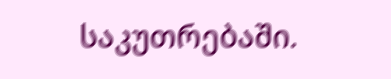საკუთრებაში.